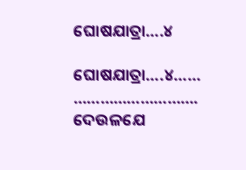ଘୋଷଯାତ୍ରା….୪

ଘୋଷଯାତ୍ରା….୪……
……………………….
ଦେଉଳଯେ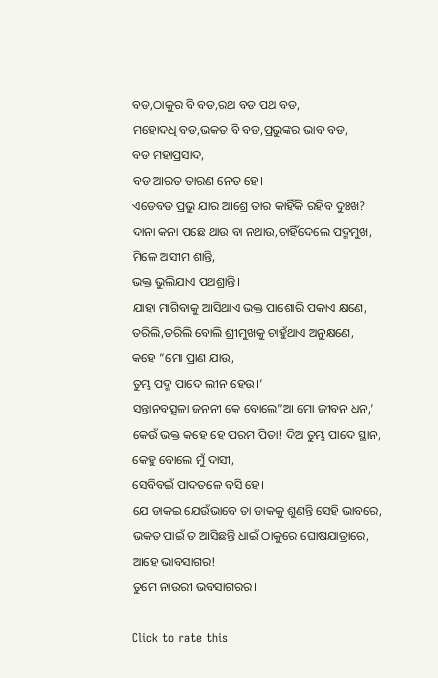ବଡ,ଠାକୁର ବି ବଡ,ରଥ ବଡ ପଥ ବଡ,
ମହୋଦଧି ବଡ,ଭକତ ବି ବଡ,ପ୍ରଭୁଙ୍କର ଭାବ ବଡ,
ବଡ ମହାପ୍ରସାଦ,
ବଡ ଆରତ ତାରଣ ନେତ ହେ।
ଏଡେବଡ ପ୍ରଭୁ ଯାର ଆଶ୍ରେ ତାର କାହିଁକି ରହିବ ଦୁଃଖ?
ଦାନା କନା ପଛେ ଥାଉ ବା ନଥାଉ,ଚାହିଁଦେଲେ ପଦ୍ମମୁଖ,
ମିଳେ ଅସୀମ ଶାନ୍ତି,
ଭକ୍ତ ଭୁଲିଯାଏ ପଥଶ୍ରାନ୍ତି।
ଯାହା ମାଗିବାକୁ ଆସିଥାଏ ଭକ୍ତ ପାଶୋରି ପକାଏ କ୍ଷଣେ,
ତରିଲି,ତରିଲି ବୋଲି ଶ୍ରୀମୁଖକୁ ଚାହୁଁଥାଏ ଅନୁକ୍ଷଣେ,
କହେ “ମୋ ପ୍ରାଣ ଯାଉ,
ତୁମ୍ଭ ପଦ୍ମ ପାଦେ ଲୀନ ହେଉ।’
ସନ୍ତାନବତ୍ସଳା ଜନନୀ କେ ବୋଲେ”ଆ ମୋ ଜୀବନ ଧନ,’
କେଉଁ ଭକ୍ତ କହେ ହେ ପରମ ପିତା! ଦିଅ ତୁମ୍ଭ ପାଦେ ସ୍ଥାନ,
କେହୁ ବୋଲେ ମୁଁ ଦାସୀ,
ସେବିବଇଁ ପାଦତଳେ ବସି ହେ।
ଯେ ଡାକଇ ଯେଉଁଭାବେ ତା ଡାକକୁ ଶୁଣନ୍ତି ସେହି ଭାବରେ,
ଭକତ ପାଇଁ ତ ଆସିଛନ୍ତି ଧାଇଁ ଠାକୁରେ ଘୋଷଯାତ୍ରାରେ,
ଆହେ ଭାବସାଗର!
ତୁମେ ନାଉରୀ ଭବସାଗରର।

Click to rate this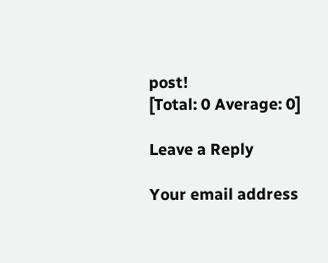post!
[Total: 0 Average: 0]

Leave a Reply

Your email address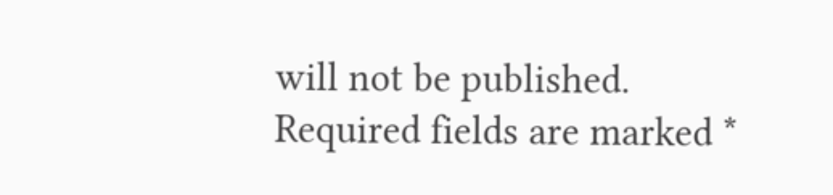will not be published. Required fields are marked *